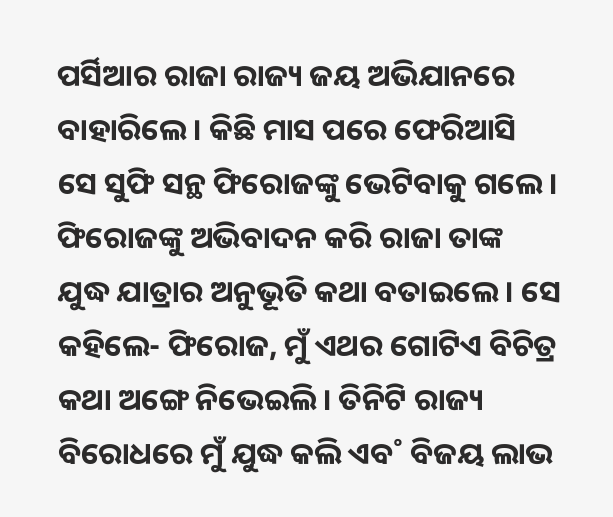ପର୍ସିଆର ରାଜା ରାଜ୍ୟ ଜୟ ଅଭିଯାନରେ ବାହାରିଲେ। କିଛି ମାସ ପରେ ଫେରିଆସି ସେ ସୁଫି ସନ୍ଥ ଫିରୋଜଙ୍କୁ ଭେଟିବାକୁ ଗଲେ।
ଫିରୋଜଙ୍କୁ ଅଭିବାଦନ କରି ରାଜା ତାଙ୍କ ଯୁଦ୍ଧ ଯାତ୍ରାର ଅନୁଭୂତି କଥା ବତାଇଲେ। ସେ କହିଲେ- ଫିରୋଜ, ମୁଁ ଏଥର ଗୋଟିଏ ବିଚିତ୍ର କଥା ଅଙ୍ଗେ ନିଭେଇଲି। ତିନିଟି ରାଜ୍ୟ ବିରୋଧରେ ମୁଁ ଯୁଦ୍ଧ କଲି ଏବ˚ ବିଜୟ ଲାଭ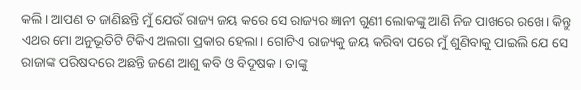କଲି। ଆପଣ ତ ଜାଣିଛନ୍ତି ମୁଁ ଯେଉଁ ରାଜ୍ୟ ଜୟ କରେ ସେ ରାଜ୍ୟର ଜ୍ଞାନୀ ଗୁଣୀ ଲୋକଙ୍କୁ ଆଣି ନିଜ ପାଖରେ ରଖେ। କିନ୍ତୁ ଏଥର ମୋ ଅନୁଭୂତିଟି ଟିକିଏ ଅଲଗା ପ୍ରକାର ହେଲା। ଗୋଟିଏ ରାଜ୍ୟକୁ ଜୟ କରିବା ପରେ ମୁଁ ଶୁଣିବାକୁ ପାଇଲି ଯେ ସେ ରାଜାଙ୍କ ପରିଷଦରେ ଅଛନ୍ତି ଜଣେ ଆଶୁ କବି ଓ ବିଦୂଷକ। ତାଙ୍କୁ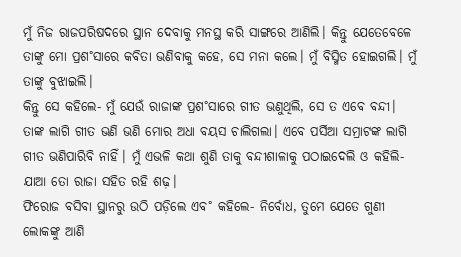ମୁଁ ନିଜ ରାଜପରିଷଦରେ ସ୍ଥାନ ଦେବାକୁ ମନସ୍ଥ କରି ସାଙ୍ଗରେ ଆଣିଲି। କିନ୍ତୁ ଯେତେବେଳେ ତାଙ୍କୁ ମୋ ପ୍ରଶ˚ସାରେ କବିତା ଭଣିବାକୁ କହେ, ସେ ମନା କଲେ। ମୁଁ ବିସ୍ମିତ ହୋଇଗଲି। ମୁଁ ତାଙ୍କୁ ବୁଝାଇଲି।
କିନ୍ତୁ ସେ କହିଲେ- ମୁଁ ଯେଉଁ ରାଜାଙ୍କ ପ୍ରଶ˚ସାରେ ଗୀତ ଭଣୁଥିଲି, ସେ ତ ଏବେ ବନ୍ଦୀ। ତାଙ୍କ ଲାଗି ଗୀତ ଭଣି ଭଣି ମୋର ଅଧା ବୟସ ଚାଲିଗଲା। ଏବେ ପର୍ସିଆ ସମ୍ରାଟଙ୍କ ଲାଗି ଗୀତ ଭଣିପାରିବି ନାହିଁ। ମୁଁ ଏଭଳି କଥା ଶୁଣି ତାକୁ ବନ୍ଦୀଶାଳାକୁ ପଠାଇଦେଲି ଓ କହିଲି- ଯାଆ ତୋ ରାଜା ସହିତ ରହି ଶଢ଼।
ଫିରୋଜ ବସିବା ସ୍ଥାନରୁ ଉଠି ପଡ଼ିଲେ ଏବ˚ କହିଲେ- ନିର୍ବୋଧ, ତୁମେ ଯେତେ ଗୁଣୀ ଲୋକଙ୍କୁ ଆଣି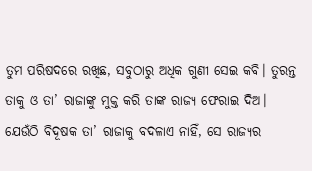ତୁମ ପରିଷଦରେ ରଖିଛ, ସବୁଠାରୁ ଅଧିକ ଗୁଣୀ ସେଇ କବି। ତୁରନ୍ତ ତାକୁ ଓ ତା’ ରାଜାଙ୍କୁ ମୁକ୍ତ କରି ତାଙ୍କ ରାଜ୍ୟ ଫେରାଇ ଦିଅ। ଯେଉଁଠି ବିଦୂଷକ ତା’ ରାଜାକୁ ବଦଳାଏ ନାହିଁ, ସେ ରାଜ୍ୟର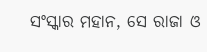ସଂସ୍କାର ମହାନ, ସେ ରାଜା ଓ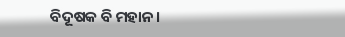ବିଦୂଷକ ବି ମହାନ।